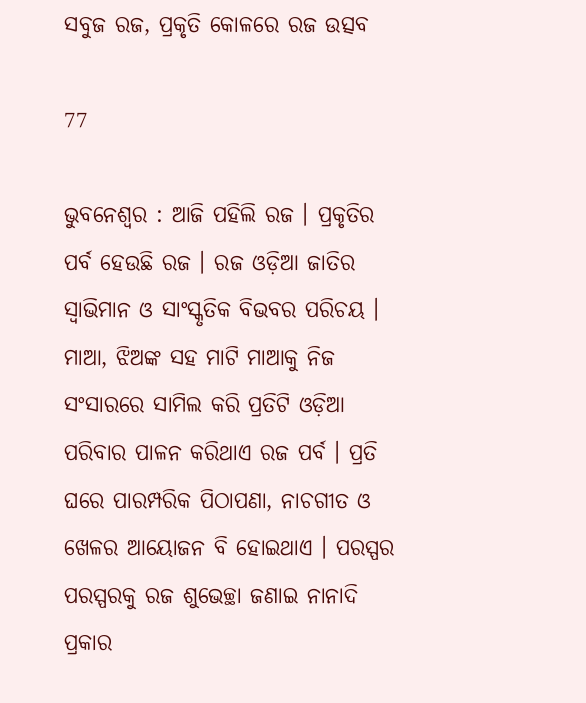ସବୁଜ ରଜ, ପ୍ରକୃତି କୋଳରେ ରଜ ଉତ୍ସବ

77

ଭୁବନେଶ୍ୱର : ଆଜି ପହିଲି ରଜ । ପ୍ରକୃତିର ପର୍ବ ହେଉଛି ରଜ । ରଜ ଓଡ଼ିଆ ଜାତିର ସ୍ୱାଭିମାନ ଓ ସାଂସ୍କୃତିକ ବିଭବର ପରିଚୟ । ମାଆ, ଝିଅଙ୍କ ସହ ମାଟି ମାଆକୁ ନିଜ ସଂସାରରେ ସାମିଲ କରି ପ୍ରତିଟି ଓଡ଼ିଆ ପରିବାର ପାଳନ କରିଥାଏ ରଜ ପର୍ବ । ପ୍ରତି ଘରେ ପାରମ୍ପରିକ ପିଠାପଣା, ନାଚଗୀତ ଓ ଖେଳର ଆୟୋଜନ ବି ହୋଇଥାଏ । ପରସ୍ପର ପରସ୍ପରକୁ ରଜ ଶୁଭେଚ୍ଛା ଜଣାଇ ନାନାଦି ପ୍ରକାର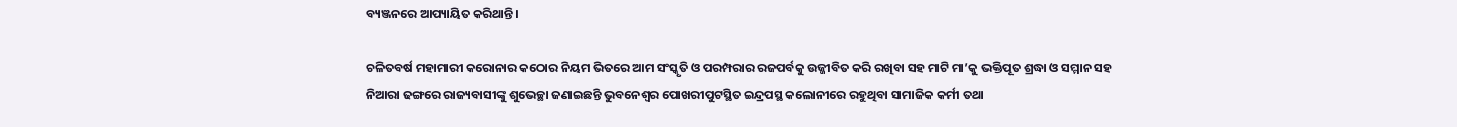ବ୍ୟଞ୍ଜନରେ ଆପ୍ୟାୟିତ କରିଥାନ୍ତି ।

ଚଳିତବର୍ଷ ମହାମାରୀ କରୋନାର କଠୋର ନିୟମ ଭିତରେ ଆମ ସଂସ୍କୃତି ଓ ପରମ୍ପରାର ରଜପର୍ବକୁ ଉଜ୍ଜୀବିତ କରି ରଖିବା ସହ ମାଟି ମା’କୁ ଭକ୍ତିପୂତ ଶ୍ରଦ୍ଧା ଓ ସମ୍ମାନ ସହ ନିଆରା ଢଙ୍ଗରେ ରାଜ୍ୟବାସୀଙ୍କୁ ଶୁଭେଚ୍ଛା ଜଣାଇଛନ୍ତି ଭୁବନେଶ୍ୱର ପୋଖରୀପୁଟସ୍ଥିତ ଇନ୍ଦ୍ରପସ୍ଥ କଲୋନୀରେ ରହୁଥିବା ସାମାଜିକ କର୍ମୀ ତଥା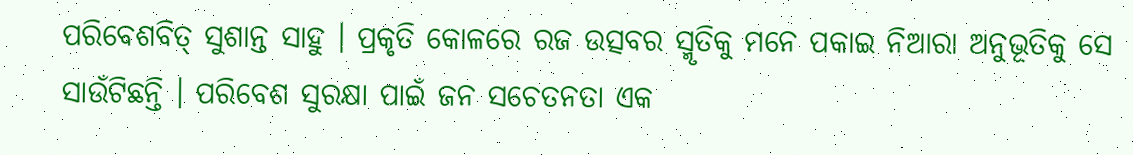ପରିବେଶବିତ୍ ସୁଶାନ୍ତ ସାହୁ । ପ୍ରକୃତି କୋଳରେ ରଜ ଉତ୍ସବର ସ୍ମୃତିକୁ ମନେ ପକାଇ ନିଆରା ଅନୁଭୂତିକୁ ସେ ସାଉଁଟିଛନ୍ତି । ପରିବେଶ ସୁରକ୍ଷା ପାଇଁ ଜନ ସଚେତନତା ଏକ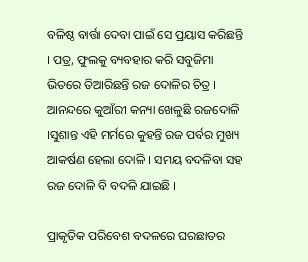ବଳିଷ୍ଠ ବାର୍ତ୍ତା ଦେବା ପାଇଁ ସେ ପ୍ରୟାସ କରିଛନ୍ତି । ପତ୍ର, ଫୁଲକୁ ବ୍ୟବହାର କରି ସବୁଜିମା ଭିତରେ ତିଆରିଛନ୍ତି ରଜ ଦୋଳିର ଚିତ୍ର । ଆନନ୍ଦରେ କୁଆଁରୀ କନ୍ୟା ଖେଳୁଛି ରଜଦୋଳି ।ସୁଶାନ୍ତ ଏହି ମର୍ମରେ କୁହନ୍ତି ରଜ ପର୍ବର ମୁଖ୍ୟ ଆକର୍ଷଣ ହେଲା ଦୋଳି । ସମୟ ବଦଳିବା ସହ ରଜ ଦୋଳି ବି ବଦଳି ଯାଇଛି ।

ପ୍ରାକୃତିକ ପରିବେଶ ବଦଳରେ ଘରଛାତର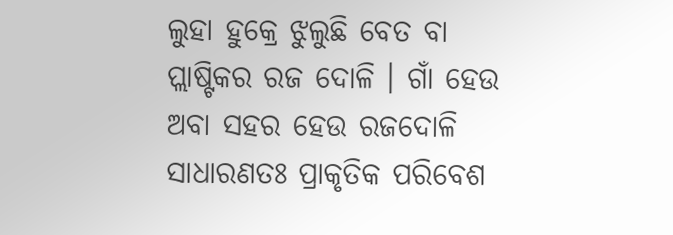ଲୁହା ହୁକ୍ରେ ଝୁଲୁଛି ବେତ ବା ପ୍ଲାଷ୍ଟିକର ରଜ ଦୋଳି । ଗାଁ ହେଉ ଅବା ସହର ହେଉ ରଜଦୋଳି ସାଧାରଣତଃ ପ୍ରାକୃତିକ ପରିବେଶ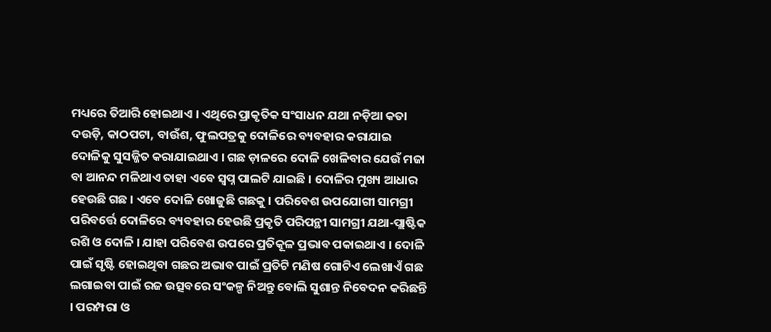ମଧ୍ୟରେ ତିଆରି ହୋଇଥାଏ । ଏଥିରେ ପ୍ରାକୃତିକ ସଂସାଧନ ଯଥା ନଡ଼ିଆ କତା ଦଉଡ଼ି, କାଠପଟା, ବାଉଁଶ, ଫୁଲପତ୍ରକୁ ଦୋଳିରେ ବ୍ୟବହାର କରାଯାଇ ଦୋଳିକୁ ସୁସଜ୍ଜିତ କରାଯାଇଥାଏ । ଗଛ ଡ଼ାଳରେ ଦୋଳି ଖେଳିବାର ଯେଉଁ ମଜା ବା ଆନନ୍ଦ ମଳିଥାଏ ତାହା ଏବେ ସ୍ୱପ୍ନ ପାଲଟି ଯାଇଛି । ଦୋଳିର ମୁଖ୍ୟ ଆଧାର ହେଉଛି ଗଛ । ଏବେ ଦୋଳି ଖୋଜୁଛି ଗଛକୁ । ପରିବେଶ ଉପଯୋଗୀ ସାମଗ୍ରୀ ପରିବର୍ତ୍ତେ ଦୋଳିରେ ବ୍ୟବହାର ହେଉଛି ପ୍ରକୃତି ପରିପନ୍ଥୀ ସାମଗ୍ରୀ ଯଥା-ପ୍ଲାଷ୍ଟିକ ରଶି ଓ ଦୋଳି । ଯାହା ପରିବେଶ ଉପରେ ପ୍ରତିକୂଳ ପ୍ରଭାବ ପକାଇଥାଏ । ଦୋଳି ପାଇଁ ସୃଷ୍ଟି ହୋଇଥିବା ଗଛର ଅଭାବ ପାଇଁ ପ୍ରତିଟି ମଣିଷ ଗୋଟିଏ ଲେଖାଏଁ ଗଛ ଲଗାଇବା ପାଇଁ ରଜ ଉତ୍ସବରେ ସଂକଳ୍ପ ନିଅନ୍ତୁ ବୋଲି ସୁଶାନ୍ତ ନିବେଦନ କରିଛନ୍ତି । ପରମ୍ପରା ଓ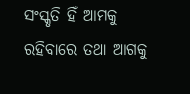ସଂସ୍କୃତି ହିଁ ଆମକୁ ରହିବାରେ ତଥା ଆଗକୁ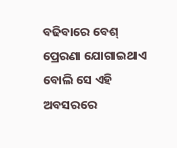ବଢିବାରେ ବେଶ୍ ପ୍ରେରଣା ଯୋଗାଇଥାଏ ବୋଲି ସେ ଏହି ଅବସରରେ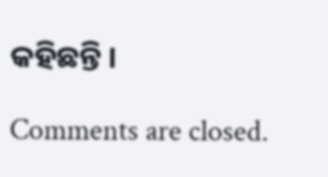କହିଛନ୍ତି ।

Comments are closed.